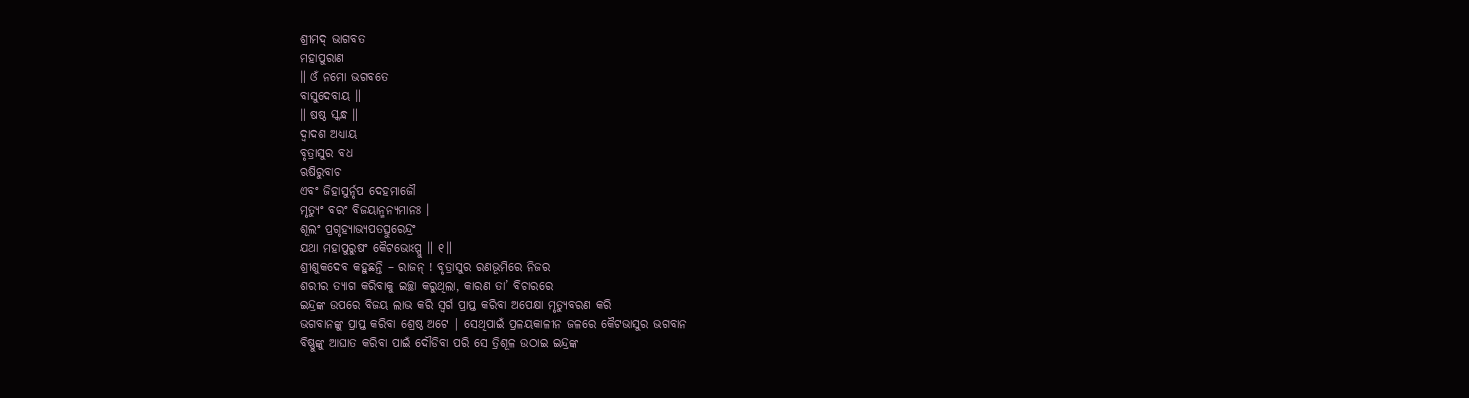ଶ୍ରୀମଦ୍ ଭାଗବତ
ମହାପୁରାଣ
॥ ଓଁ ନମୋ ଭଗବତେ
ବାସୁଦେବାୟ ॥
॥ ଷଷ୍ଠ ସ୍କନ୍ଧ ॥
ଦ୍ବାଦଶ ଅଧ୍ୟାୟ
ବୃତ୍ରାସୁର ବଧ
ଋଷିରୁବାଚ
ଏବଂ ଜିହାସୁର୍ନୃପ ଦେହମାଜୌ
ମୃତ୍ୟୁଂ ବରଂ ବିଜୟାନ୍ମନ୍ୟମାନଃ ।
ଶୂଲଂ ପ୍ରଗୃହ୍ୟାଭ୍ୟପତତ୍ସୁରେନ୍ଦ୍ରଂ
ଯଥା ମହାପୁରୁଷଂ କୈଟଭୋଽପ୍ସୁ ॥ ୧॥
ଶ୍ରୀଶୁକଦେବ କହୁଛନ୍ତି – ରାଜନ୍ ! ବୃତ୍ରାସୁର ରଣଭୂମିରେ ନିଜର
ଶରୀର ତ୍ୟାଗ କରିବାକୁ ଇଚ୍ଛା କରୁଥିଲା, କାରଣ ତା’ ବିଚାରରେ
ଇନ୍ଦ୍ରଙ୍କ ଉପରେ ବିଜୟ ଲାଭ କରି ସ୍ବର୍ଗ ପ୍ରାପ୍ତ କରିବା ଅପେକ୍ଷା ମୃତ୍ୟୁବରଣ କରି
ଭଗବାନଙ୍କୁ ପ୍ରାପ୍ତ କରିବା ଶ୍ରେଷ୍ଠ ଅଟେ | ସେଥିପାଇଁ ପ୍ରଳୟକାଳୀନ ଜଳରେ କୈଟଭାସୁର ଭଗବାନ
ବିଷ୍ଣୁଙ୍କୁ ଆଘାତ କରିବା ପାଇଁ ଦୌଡିବା ପରି ସେ ତ୍ରିଶୂଳ ଉଠାଇ ଇନ୍ଦ୍ରଙ୍କ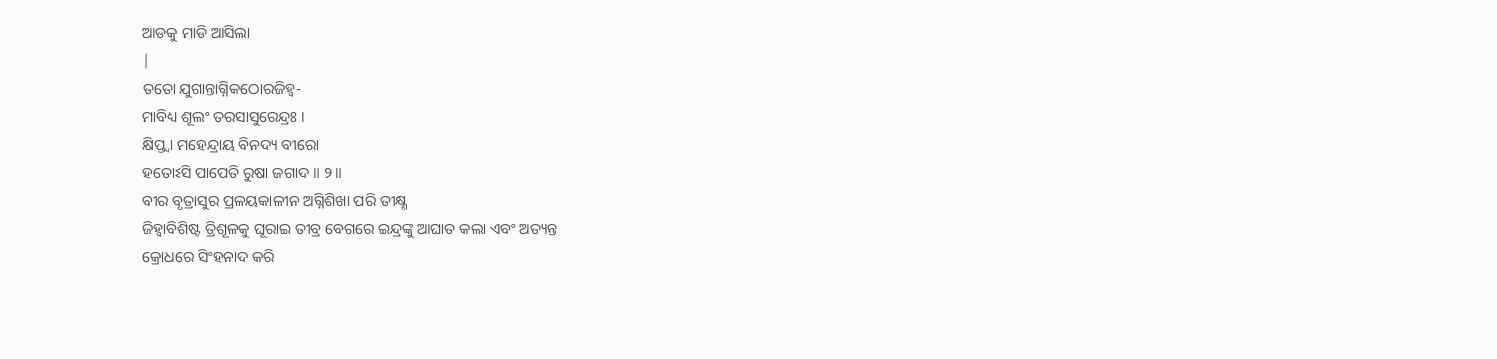ଆଡକୁ ମାଡି ଆସିଲା
|
ତତୋ ଯୁଗାନ୍ତାଗ୍ନିକଠୋରଜିହ୍ୱ-
ମାବିଧ୍ୟ ଶୂଲଂ ତରସାସୁରେନ୍ଦ୍ରଃ ।
କ୍ଷିପ୍ତ୍ୱା ମହେନ୍ଦ୍ରାୟ ବିନଦ୍ୟ ବୀରୋ
ହତୋଽସି ପାପେତି ରୁଷା ଜଗାଦ ॥ ୨॥
ବୀର ବୃତ୍ରାସୁର ପ୍ରଳୟକାଳୀନ ଅଗ୍ନିଶିଖା ପରି ତୀକ୍ଷ୍ଣ
ଜିହ୍ବାବିଶିଷ୍ଟ ତ୍ରିଶୂଳକୁ ଘୂରାଇ ତୀବ୍ର ବେଗରେ ଇନ୍ଦ୍ରଙ୍କୁ ଆଘାତ କଲା ଏବଂ ଅତ୍ୟନ୍ତ
କ୍ରୋଧରେ ସିଂହନାଦ କରି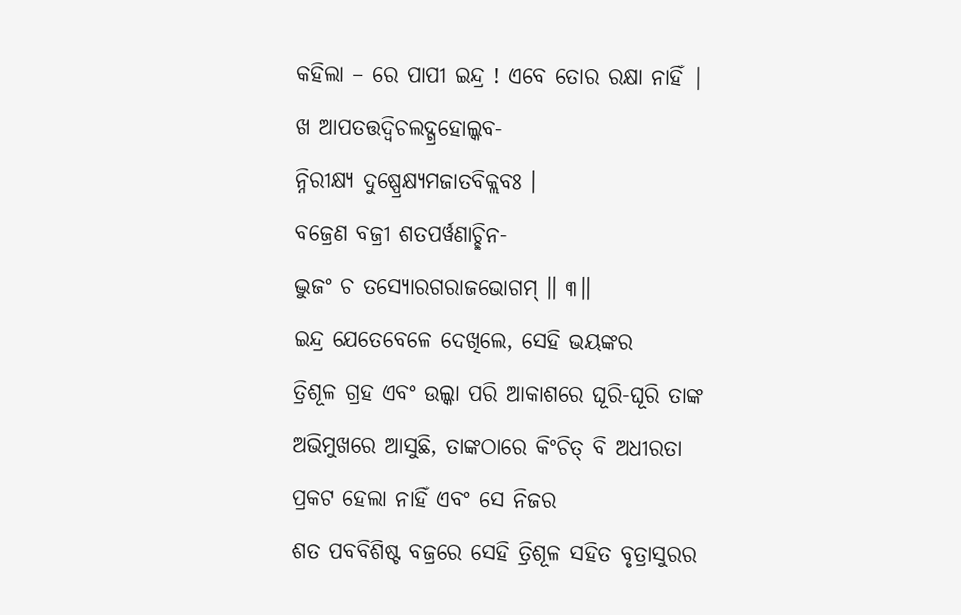କହିଲା – ରେ ପାପୀ ଇନ୍ଦ୍ର ! ଏବେ ତୋର ରକ୍ଷା ନାହିଁ |
ଖ ଆପତତ୍ତଦ୍ୱିଚଲଦ୍ଗ୍ରହୋଲ୍କବ-
ନ୍ନିରୀକ୍ଷ୍ୟ ଦୁଷ୍ପ୍ରେକ୍ଷ୍ୟମଜାତବିକ୍ଲବଃ ।
ବଜ୍ରେଣ ବଜ୍ରୀ ଶତପର୍ୱଣାଚ୍ଛିନ-
ଦ୍ଭୁଜଂ ଚ ତସ୍ୟୋରଗରାଜଭୋଗମ୍ ॥ ୩॥
ଇନ୍ଦ୍ର ଯେତେବେଳେ ଦେଖିଲେ, ସେହି ଭୟଙ୍କର
ତ୍ରିଶୂଳ ଗ୍ରହ ଏବଂ ଉଲ୍କା ପରି ଆକାଶରେ ଘୂରି-ଘୂରି ତାଙ୍କ ଅଭିମୁଖରେ ଆସୁଛି, ତାଙ୍କଠାରେ କିଂଚିତ୍ ବି ଅଧୀରତା ପ୍ରକଟ ହେଲା ନାହିଁ ଏବଂ ସେ ନିଜର
ଶତ ପବବିଶିଷ୍ଟ ବଜ୍ରରେ ସେହି ତ୍ରିଶୂଳ ସହିତ ବୃତ୍ରାସୁରର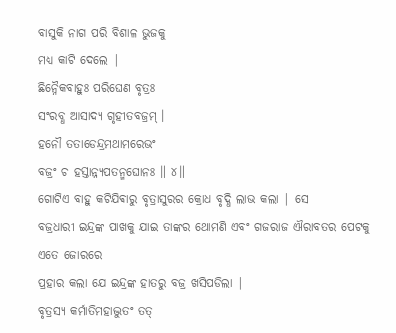ବାସୁକି ନାଗ ପରି ବିଶାଳ ଭୁଜକୁ
ମଧ୍ୟ କାଟି ଦେଲେ |
ଛିନ୍ନୈକବାହୁଃ ପରିଘେଣ ବୃତ୍ରଃ
ସଂରବ୍ଧ ଆସାଦ୍ୟ ଗୃହୀତବଜ୍ରମ୍ ।
ହନୌ ତତାଡେନ୍ଦ୍ରମଥାମରେଭଂ
ବଜ୍ରଂ ଚ ହସ୍ତାନ୍ନ୍ୟପତନ୍ମଘୋନଃ ॥ ୪॥
ଗୋଟିଏ ବାହୁ କଟିଯିଵାରୁ ବୃତ୍ରାସୁରର କ୍ରୋଧ ବୃଦ୍ଧି ଲାଭ କଲା | ସେ
ବଜ୍ରଧାରୀ ଇନ୍ଦ୍ରଙ୍କ ପାଖକୁ ଯାଇ ତାଙ୍କର ଥୋମଣି ଏବଂ ଗଜରାଜ ଐରାବତର ପେଟକୁ ଏତେ ଜୋରରେ
ପ୍ରହାର କଲା ଯେ ଇନ୍ଦ୍ରଙ୍କ ହାତରୁ ବଜ୍ର ଖସିପଡିଲା |
ବୃତ୍ରସ୍ୟ କର୍ମାତିମହାଦ୍ଭୁତଂ ତତ୍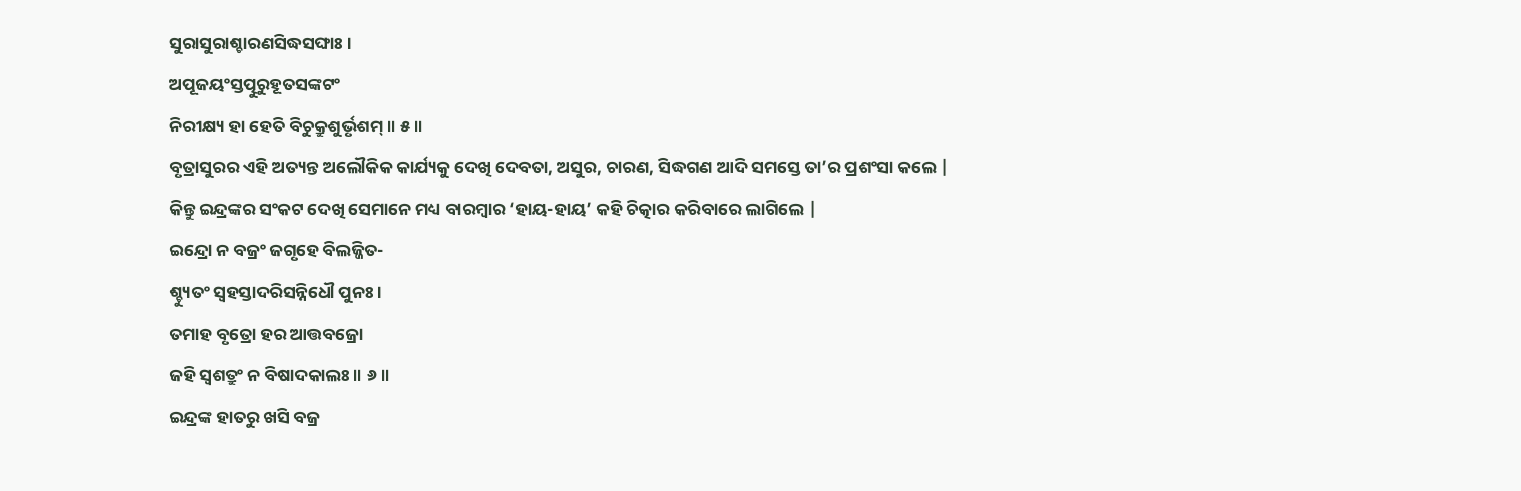ସୁରାସୁରାଶ୍ଚାରଣସିଦ୍ଧସଙ୍ଘାଃ ।
ଅପୂଜୟଂସ୍ତତ୍ପୁରୁହୂତସଙ୍କଟଂ
ନିରୀକ୍ଷ୍ୟ ହା ହେତି ବିଚୁକ୍ରୁଶୁର୍ଭୃଶମ୍ ॥ ୫॥
ବୃତ୍ରାସୁରର ଏହି ଅତ୍ୟନ୍ତ ଅଲୌକିକ କାର୍ଯ୍ୟକୁ ଦେଖି ଦେବତା, ଅସୁର, ଚାରଣ, ସିଦ୍ଧଗଣ ଆଦି ସମସ୍ତେ ତା’ର ପ୍ରଶଂସା କଲେ |
କିନ୍ତୁ ଇନ୍ଦ୍ରଙ୍କର ସଂକଟ ଦେଖି ସେମାନେ ମଧ୍ୟ ବାରମ୍ବାର ‘ହାୟ-ହାୟ’ କହି ଚିତ୍କାର କରିବାରେ ଲାଗିଲେ |
ଇନ୍ଦ୍ରୋ ନ ବଜ୍ରଂ ଜଗୃହେ ବିଲଜ୍ଜିତ-
ଶ୍ଚ୍ୟୁତଂ ସ୍ୱହସ୍ତାଦରିସନ୍ନିଧୌ ପୁନଃ ।
ତମାହ ବୃତ୍ରୋ ହର ଆତ୍ତବଜ୍ରୋ
ଜହି ସ୍ୱଶତ୍ରୁଂ ନ ବିଷାଦକାଲଃ ॥ ୬॥
ଇନ୍ଦ୍ରଙ୍କ ହାତରୁ ଖସି ବଜ୍ର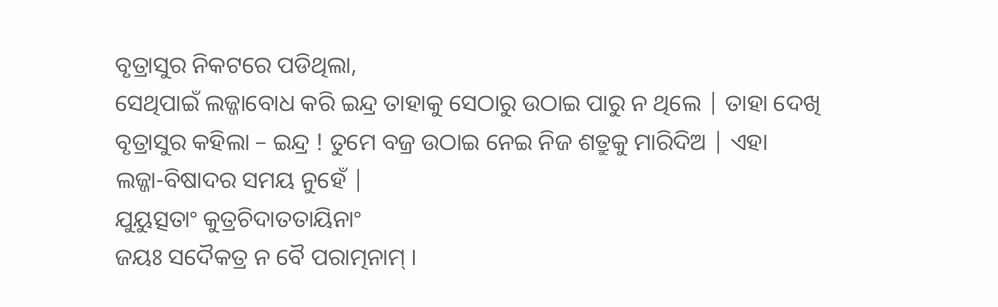ବୃତ୍ରାସୁର ନିକଟରେ ପଡିଥିଲା,
ସେଥିପାଇଁ ଲଜ୍ଜାବୋଧ କରି ଇନ୍ଦ୍ର ତାହାକୁ ସେଠାରୁ ଉଠାଇ ପାରୁ ନ ଥିଲେ | ତାହା ଦେଖି
ବୃତ୍ରାସୁର କହିଲା – ଇନ୍ଦ୍ର ! ତୁମେ ବଜ୍ର ଉଠାଇ ନେଇ ନିଜ ଶତ୍ରୁକୁ ମାରିଦିଅ | ଏହା
ଲଜ୍ଜା-ବିଷାଦର ସମୟ ନୁହେଁ |
ଯୁୟୁତ୍ସତାଂ କୁତ୍ରଚିଦାତତାୟିନାଂ
ଜୟଃ ସଦୈକତ୍ର ନ ବୈ ପରାତ୍ମନାମ୍ ।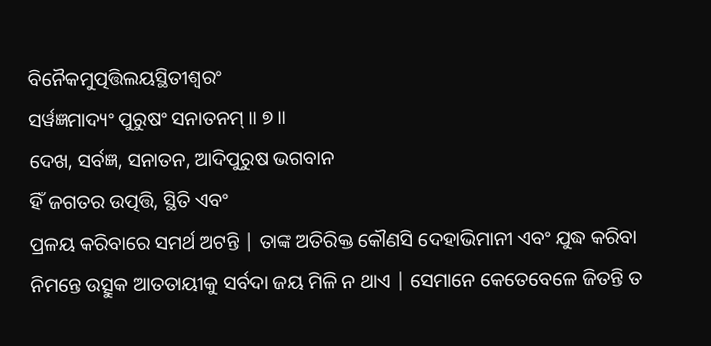ବିନୈକମୁତ୍ପତ୍ତିଲୟସ୍ଥିତୀଶ୍ୱରଂ
ସର୍ୱଜ୍ଞମାଦ୍ୟଂ ପୁରୁଷଂ ସନାତନମ୍ ॥ ୭॥
ଦେଖ, ସର୍ବଜ୍ଞ, ସନାତନ, ଆଦିପୁରୁଷ ଭଗବାନ
ହିଁ ଜଗତର ଉତ୍ପତ୍ତି, ସ୍ଥିତି ଏବଂ
ପ୍ରଳୟ କରିବାରେ ସମର୍ଥ ଅଟନ୍ତି | ତାଙ୍କ ଅତିରିକ୍ତ କୌଣସି ଦେହାଭିମାନୀ ଏବଂ ଯୁଦ୍ଧ କରିବା
ନିମନ୍ତେ ଉତ୍ସୁକ ଆତତାୟୀକୁ ସର୍ବଦା ଜୟ ମିଳି ନ ଥାଏ | ସେମାନେ କେତେବେଳେ ଜିତନ୍ତି ତ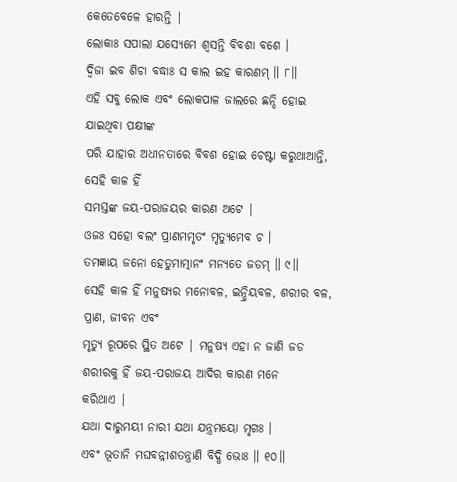କେତେବେଳେ ହାରନ୍ତି |
ଲୋକାଃ ସପାଲା ଯସ୍ୟେମେ ଶ୍ୱସନ୍ତି ବିବଶା ବଶେ ।
ଦ୍ୱିଜା ଇବ ଶିଚା ବଦ୍ଧାଃ ସ କାଲ ଇହ କାରଣମ୍ ॥ ୮॥
ଏହି ସବୁ ଲୋକ ଏବଂ ଲୋକପାଳ ଜାଲରେ ଛନ୍ଦି ହୋଇ ଯାଇଥିବା ପକ୍ଷୀଙ୍କ
ପରି ଯାହାର ଅଧୀନତାରେ ବିବଶ ହୋଇ ଚେଷ୍ଟା କରୁଥାଆନ୍ତି, ସେହି କାଳ ହିଁ
ସମସ୍ତଙ୍କ ଜୟ-ପରାଜୟର କାରଣ ଅଟେ |
ଓଜଃ ସହୋ ବଲଂ ପ୍ରାଣମମୃତଂ ମୃତ୍ୟୁମେବ ଚ ।
ତମଜ୍ଞାୟ ଜନୋ ହେତୁମାତ୍ମାନଂ ମନ୍ୟତେ ଜଡମ୍ ॥ ୯॥
ସେହି କାଳ ହିଁ ମନୁଷ୍ୟର ମନୋବଳ, ଇନ୍ଦ୍ରିୟବଳ, ଶରୀର ବଳ, ପ୍ରାଣ, ଜୀବନ ଏବଂ
ମୃତ୍ୟୁ ରୂପରେ ସ୍ଥିତ ଅଟେ | ମନୁଷ୍ୟ ଏହା ନ ଜାଣି ଜଡ ଶରୀରକୁ ହିଁ ଜୟ-ପରାଜୟ ଆଦିର କାରଣ ମନେ
କରିଥାଏ |
ଯଥା ଦାରୁମୟୀ ନାରୀ ଯଥା ଯନ୍ତ୍ରମୟୋ ମୃଗଃ ।
ଏବଂ ଭୂତାନି ମଘବନ୍ନୀଶତନ୍ତ୍ରାଣି ବିଦ୍ଧି ଭୋଃ ॥ ୧୦॥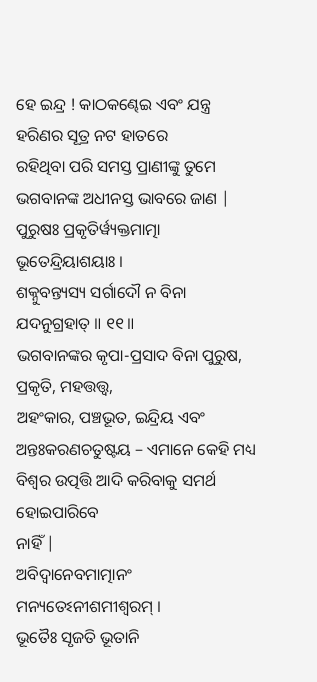ହେ ଇନ୍ଦ୍ର ! କାଠକଣ୍ଢେଇ ଏବଂ ଯନ୍ତ୍ର ହରିଣର ସୂତ୍ର ନଟ ହାତରେ
ରହିଥିବା ପରି ସମସ୍ତ ପ୍ରାଣୀଙ୍କୁ ତୁମେ ଭଗବାନଙ୍କ ଅଧୀନସ୍ତ ଭାବରେ ଜାଣ |
ପୁରୁଷଃ ପ୍ରକୃତିର୍ୱ୍ୟକ୍ତମାତ୍ମା ଭୂତେନ୍ଦ୍ରିୟାଶୟାଃ ।
ଶକ୍ନୁବନ୍ତ୍ୟସ୍ୟ ସର୍ଗାଦୌ ନ ବିନା ଯଦନୁଗ୍ରହାତ୍ ॥ ୧୧॥
ଭଗବାନଙ୍କର କୃପା-ପ୍ରସାଦ ବିନା ପୁରୁଷ, ପ୍ରକୃତି, ମହତ୍ତତ୍ତ୍ବ,
ଅହଂକାର, ପଞ୍ଚଭୂତ, ଇନ୍ଦ୍ରିୟ ଏବଂ
ଅନ୍ତଃକରଣଚତୁଷ୍ଟୟ – ଏମାନେ କେହି ମଧ୍ୟ ବିଶ୍ବର ଉତ୍ପତ୍ତି ଆଦି କରିବାକୁ ସମର୍ଥ ହୋଇପାରିବେ
ନାହିଁ |
ଅବିଦ୍ୱାନେବମାତ୍ମାନଂ ମନ୍ୟତେଽନୀଶମୀଶ୍ୱରମ୍ ।
ଭୂତୈଃ ସୃଜତି ଭୂତାନି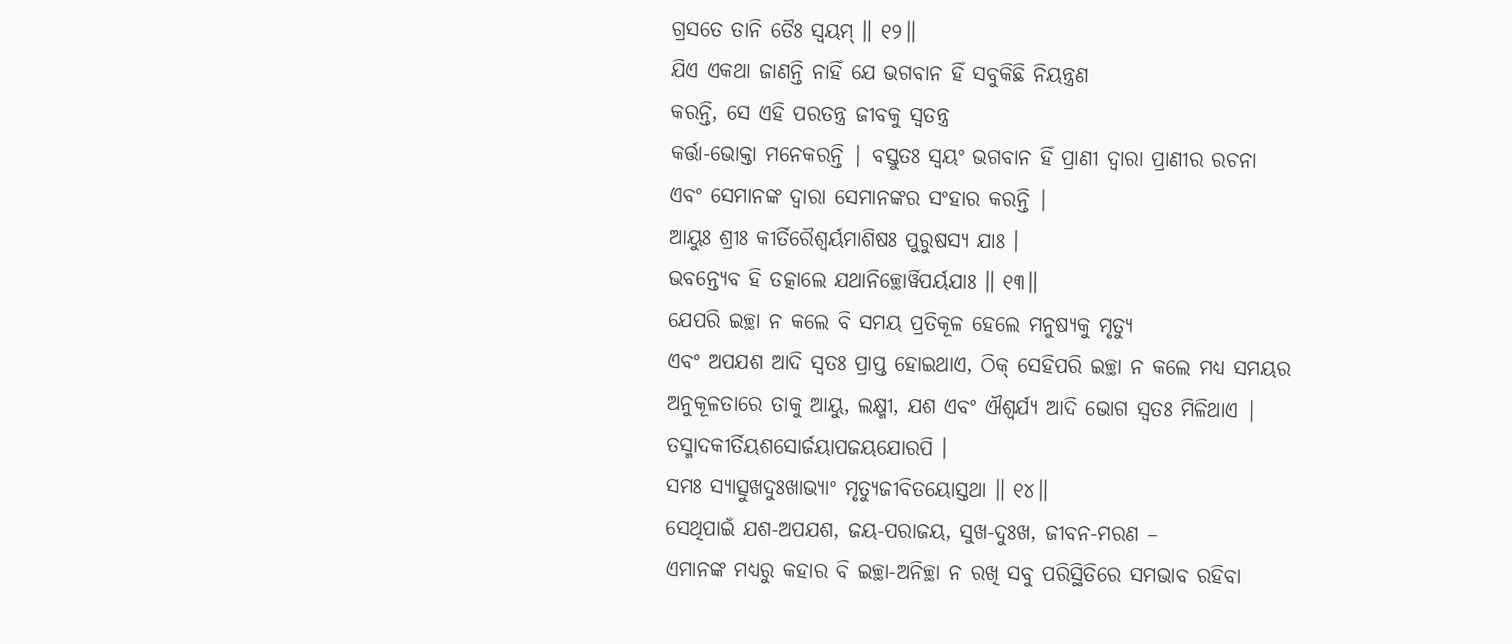ଗ୍ରସତେ ତାନି ତୈଃ ସ୍ୱୟମ୍ ॥ ୧୨॥
ଯିଏ ଏକଥା ଜାଣନ୍ତି ନାହିଁ ଯେ ଭଗବାନ ହିଁ ସବୁକିଛି ନିୟନ୍ତ୍ରଣ
କରନ୍ତି, ସେ ଏହି ପରତନ୍ତ୍ର ଜୀବକୁ ସ୍ବତନ୍ତ୍ର
କର୍ତ୍ତା-ଭୋକ୍ତା ମନେକରନ୍ତି | ବସ୍ତୁତଃ ସ୍ବୟଂ ଭଗବାନ ହିଁ ପ୍ରାଣୀ ଦ୍ବାରା ପ୍ରାଣୀର ରଚନା
ଏବଂ ସେମାନଙ୍କ ଦ୍ବାରା ସେମାନଙ୍କର ସଂହାର କରନ୍ତି |
ଆୟୁଃ ଶ୍ରୀଃ କୀର୍ତିରୈଶ୍ୱର୍ୟମାଶିଷଃ ପୁରୁଷସ୍ୟ ଯାଃ ।
ଭବନ୍ତ୍ୟେବ ହି ତତ୍କାଲେ ଯଥାନିଚ୍ଛୋର୍ୱିପର୍ୟଯାଃ ॥ ୧୩॥
ଯେପରି ଇଚ୍ଛା ନ କଲେ ବି ସମୟ ପ୍ରତିକୂଳ ହେଲେ ମନୁଷ୍ୟକୁ ମୃତ୍ୟୁ
ଏବଂ ଅପଯଶ ଆଦି ସ୍ବତଃ ପ୍ରାପ୍ତ ହୋଇଥାଏ, ଠିକ୍ ସେହିପରି ଇଚ୍ଛା ନ କଲେ ମଧ୍ୟ ସମୟର
ଅନୁକୂଳତାରେ ତାକୁ ଆୟୁ, ଲକ୍ଷ୍ମୀ, ଯଶ ଏବଂ ଐଶ୍ବର୍ଯ୍ୟ ଆଦି ଭୋଗ ସ୍ବତଃ ମିଳିଥାଏ |
ତସ୍ମାଦକୀର୍ତିୟଶସୋର୍ଜୟାପଜୟଯୋରପି ।
ସମଃ ସ୍ୟାତ୍ସୁଖଦୁଃଖାଭ୍ୟାଂ ମୃତ୍ୟୁଜୀବିତୟୋସ୍ତଥା ॥ ୧୪॥
ସେଥିପାଇଁ ଯଶ-ଅପଯଶ, ଜୟ-ପରାଜୟ, ସୁଖ-ଦୁଃଖ, ଜୀବନ-ମରଣ –
ଏମାନଙ୍କ ମଧ୍ୟରୁ କହାର ବି ଇଚ୍ଛା-ଅନିଚ୍ଛା ନ ରଖି ସବୁ ପରିସ୍ଥିତିରେ ସମଭାବ ରହିବା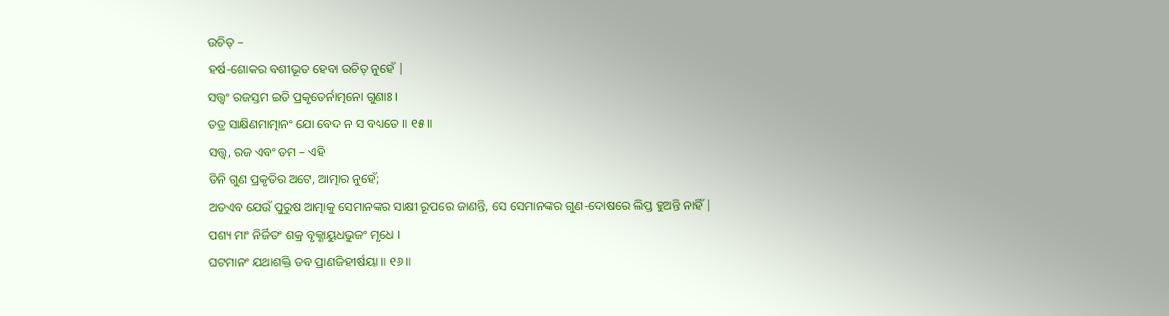ଉଚିତ୍ –
ହର୍ଷ-ଶୋକର ବଶୀଭୂତ ହେବା ଉଚିତ୍ ନୁହେଁ |
ସତ୍ତ୍ୱଂ ରଜସ୍ତମ ଇତି ପ୍ରକୃତେର୍ନାତ୍ମନୋ ଗୁଣାଃ ।
ତତ୍ର ସାକ୍ଷିଣମାତ୍ମାନଂ ଯୋ ବେଦ ନ ସ ବଧ୍ୟତେ ॥ ୧୫॥
ସତ୍ତ୍ବ, ରଜ ଏବଂ ତମ – ଏହି
ତିନି ଗୁଣ ପ୍ରକୃତିର ଅଟେ, ଆତ୍ମାର ନୁହେଁ;
ଅତଏବ ଯେଉଁ ପୁରୁଷ ଆତ୍ମାକୁ ସେମାନଙ୍କର ସାକ୍ଷୀ ରୂପରେ ଜାଣନ୍ତି, ସେ ସେମାନଙ୍କର ଗୁଣ-ଦୋଷରେ ଲିପ୍ତ ହୁଅନ୍ତି ନାହିଁ |
ପଶ୍ୟ ମାଂ ନିର୍ଜିତଂ ଶକ୍ର ବୃକ୍ଣାୟୁଧଭୁଜଂ ମୃଧେ ।
ଘଟମାନଂ ଯଥାଶକ୍ତି ତବ ପ୍ରାଣଜିହୀର୍ଷୟା ॥ ୧୬॥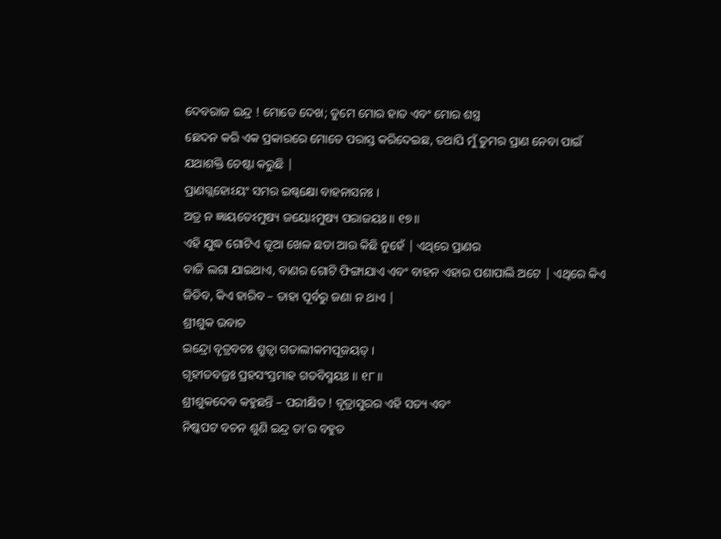ଦେବରାଜ ଇନ୍ଦ୍ର ! ମୋତେ ଦେଖ; ତୁମେ ମୋର ହାତ ଏବଂ ମୋର ଶସ୍ତ୍ର
ଛେଦନ କରି ଏକ ପ୍ରକାରରେ ମୋତେ ପରାସ୍ତ କରିଦେଇଛ, ତଥାପି ମୁଁ ତୁମର ପ୍ରାଣ ନେବା ପାଇଁ
ଯଥାଶକ୍ତି ଚେଷ୍ଟା କରୁଛି |
ପ୍ରାଣଗ୍ଲହୋଽୟଂ ସମର ଇଷ୍ୱକ୍ଷୋ ବାହନାସନଃ ।
ଅତ୍ର ନ ଜ୍ଞାୟତେଽମୁଷ୍ୟ ଜୟୋଽମୁଷ୍ୟ ପରାଜୟଃ ॥ ୧୭॥
ଏହି ଯୁଦ୍ଧ ଗୋଟିଏ ଜୂଆ ଖେଳ ଛଡା ଆଉ କିଛି ନୁହେଁ | ଏଥିରେ ପ୍ରାଣର
ବାଜି ଲଗା ଯାଇଥାଏ, ବାଣର ଗୋଟି ଫିଙ୍ଗାଯାଏ ଏବଂ ବାହନ ଏହାର ପଶାପାଲି ଅଟେ | ଏଥିରେ କିଏ
ଜିତିବ, କିଏ ହାରିବ – ତାହା ପୂର୍ବରୁ ଜଣା ନ ଥାଏ |
ଶ୍ରୀଶୁକ ଉବାଚ
ଇନ୍ଦ୍ରୋ ବୃତ୍ରବଚଃ ଶ୍ରୁତ୍ୱା ଗତାଲୀକମପୂଜୟତ୍ ।
ଗୃହୀତବଜ୍ରଃ ପ୍ରହସଂସ୍ତମାହ ଗତବିସ୍ମୟଃ ॥ ୧୮॥
ଶ୍ରୀଶୁକଦେବ କହୁଛନ୍ତି – ପରୀକ୍ଷିତ ! ବୃତ୍ରାସୁରର ଏହି ସତ୍ୟ ଏବଂ
ନିଷ୍କପଟ ବଚନ ଶୁଣି ଇନ୍ଦ୍ର ତା’ର ବହୁତ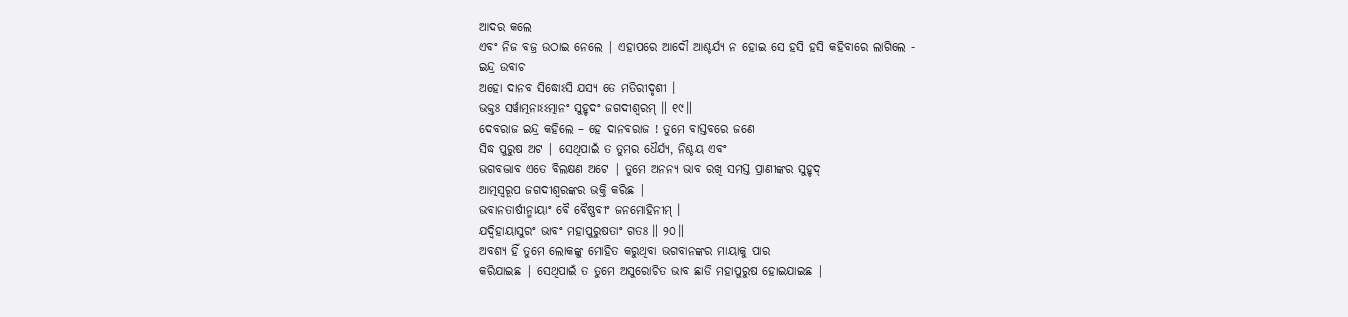ଆଦର କଲେ
ଏବଂ ନିଜ ବଜ୍ର ଉଠାଇ ନେଲେ | ଏହାପରେ ଆଦୌ ଆଶ୍ଚର୍ଯ୍ୟ ନ ହୋଇ ସେ ହସି ହସି କହିବାରେ ଲାଗିଲେ -
ଇନ୍ଦ୍ର ଉବାଚ
ଅହୋ ଦାନବ ସିଦ୍ଧୋଽସି ଯସ୍ୟ ତେ ମତିରୀଦୃଶୀ ।
ଭକ୍ତଃ ସର୍ୱାତ୍ମନାଽଽତ୍ମାନଂ ସୁହୃଦଂ ଜଗଦୀଶ୍ୱରମ୍ ॥ ୧୯॥
ଦେବରାଜ ଇନ୍ଦ୍ର କହିଲେ – ହେ ଦାନବରାଜ ! ତୁମେ ବାସ୍ତବରେ ଜଣେ
ସିଦ୍ଧ ପୁରୁଷ ଅଟ | ସେଥିପାଇଁ ତ ତୁମର ଧୈର୍ଯ୍ୟ, ନିଶ୍ଚୟ ଏବଂ
ଭଗବଦ୍ଭାବ ଏତେ ବିଲକ୍ଷଣ ଅଟେ | ତୁମେ ଅନନ୍ୟ ଭାବ ରଖି ସମସ୍ତ ପ୍ରାଣୀଙ୍କର ସୁହୃଦ୍
ଆତ୍ମସ୍ବରୂପ ଜଗଦୀଶ୍ବରଙ୍କର ଭକ୍ତି କରିଛ |
ଭବାନତାର୍ଷୀନ୍ମାୟାଂ ବୈ ବୈଷ୍ଣବୀଂ ଜନମୋହିନୀମ୍ ।
ଯଦ୍ୱିହାୟାସୁରଂ ଭାବଂ ମହାପୁରୁଷତାଂ ଗତଃ ॥ ୨୦॥
ଅବଶ୍ୟ ହିଁ ତୁମେ ଲୋକଙ୍କୁ ମୋହିତ କରୁଥିବା ଭଗବାନଙ୍କର ମାୟାକୁ ପାର
କରିଯାଇଛ | ସେଥିପାଇଁ ତ ତୁମେ ଅସୁରୋଚିତ ଭାବ ଛାଡି ମହାପୁରୁଷ ହୋଇଯାଇଛ |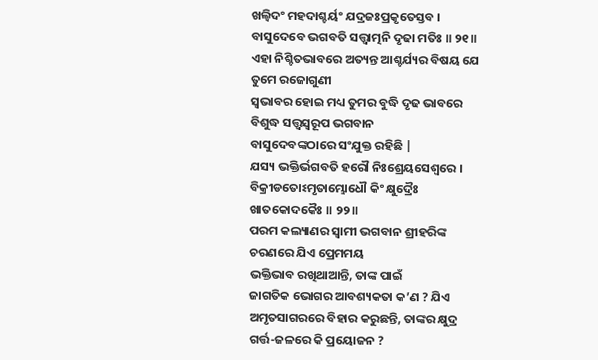ଖଲ୍ୱିଦଂ ମହଦାଶ୍ଚର୍ୟଂ ଯଦ୍ରଜଃପ୍ରକୃତେସ୍ତବ ।
ବାସୁଦେବେ ଭଗବତି ସତ୍ତ୍ୱାତ୍ମନି ଦୃଢା ମତିଃ ॥ ୨୧॥
ଏହା ନିଶ୍ଚିତଭାବରେ ଅତ୍ୟନ୍ତ ଆଶ୍ଚର୍ଯ୍ୟର ବିଷୟ ଯେ ତୁମେ ରଜୋଗୁଣୀ
ସ୍ବଭାବର ହୋଇ ମଧ୍ୟ ତୁମର ବୁଦ୍ଧି ଦୃଢ ଭାବରେ ବିଶୁଦ୍ଧ ସତ୍ତ୍ବସ୍ବରୂପ ଭଗବାନ
ବାସୁଦେବଙ୍କଠାରେ ସଂଯୁକ୍ତ ରହିଛି |
ଯସ୍ୟ ଭକ୍ତିର୍ଭଗବତି ହରୌ ନିଃଶ୍ରେୟସେଶ୍ୱରେ ।
ବିକ୍ରୀଡତୋଽମୃତାମ୍ଭୋଧୌ କିଂ କ୍ଷୁଦ୍ରୈଃ ଖାତକୋଦକୈଃ ॥ ୨୨॥
ପରମ କଲ୍ୟାଣର ସ୍ବାମୀ ଭଗବାନ ଶ୍ରୀହରିଙ୍କ ଚରଣରେ ଯିଏ ପ୍ରେମମୟ
ଭକ୍ତିଭାବ ରଖିଥାଆନ୍ତି, ତାଙ୍କ ପାଇଁ
ଜାଗତିକ ଭୋଗର ଆବଶ୍ୟକତା କ’ଣ ? ଯିଏ
ଅମୃତସାଗରରେ ବିହାର କରୁଛନ୍ତି, ତାଙ୍କର କ୍ଷୁଦ୍ର
ଗର୍ତ୍ତ-ଜଳରେ କି ପ୍ରୟୋଜନ ?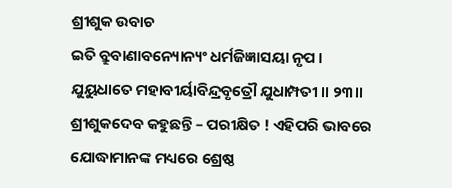ଶ୍ରୀଶୁକ ଉବାଚ
ଇତି ବ୍ରୁବାଣାବନ୍ୟୋନ୍ୟଂ ଧର୍ମଜିଜ୍ଞାସୟା ନୃପ ।
ଯୁୟୁଧାତେ ମହାବୀର୍ୟାବିନ୍ଦ୍ରବୃତ୍ରୌ ଯୁଧାମ୍ପତୀ ॥ ୨୩॥
ଶ୍ରୀଶୁକଦେବ କହୁଛନ୍ତି – ପରୀକ୍ଷିତ ! ଏହିପରି ଭାବରେ
ଯୋଦ୍ଧାମାନଙ୍କ ମଧ୍ୟରେ ଶ୍ରେଷ୍ଠ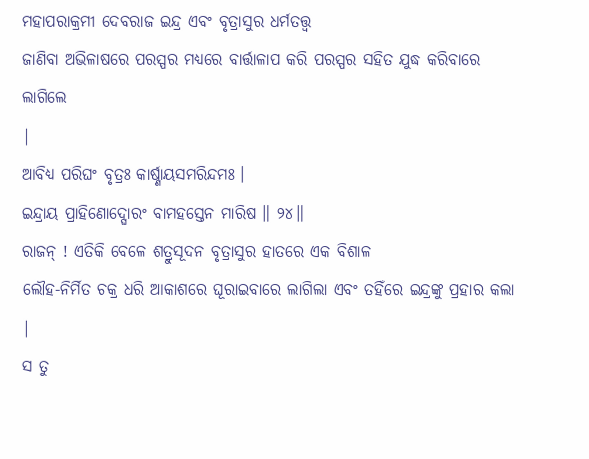ମହାପରାକ୍ରମୀ ଦେବରାଜ ଇନ୍ଦ୍ର ଏବଂ ବୃତ୍ରାସୁର ଧର୍ମତତ୍ତ୍ବ
ଜାଣିବା ଅଭିଳାଷରେ ପରସ୍ପର ମଧ୍ୟରେ ବାର୍ତ୍ତାଳାପ କରି ପରସ୍ପର ସହିତ ଯୁଦ୍ଧ କରିବାରେ ଲାଗିଲେ
|
ଆବିଧ୍ୟ ପରିଘଂ ବୃତ୍ରଃ କାର୍ଷ୍ଣାୟସମରିନ୍ଦମଃ ।
ଇନ୍ଦ୍ରାୟ ପ୍ରାହିଣୋଦ୍ଘୋରଂ ବାମହସ୍ତେନ ମାରିଷ ॥ ୨୪॥
ରାଜନ୍ ! ଏତିକି ବେଳେ ଶତ୍ରୁସୂଦନ ବୃତ୍ରାସୁର ହାତରେ ଏକ ବିଶାଳ
ଲୌହ-ନିର୍ମିତ ଚକ୍ର ଧରି ଆକାଶରେ ଘୂରାଇବାରେ ଲାଗିଲା ଏବଂ ତହିଁରେ ଇନ୍ଦ୍ରଙ୍କୁ ପ୍ରହାର କଲା |
ସ ତୁ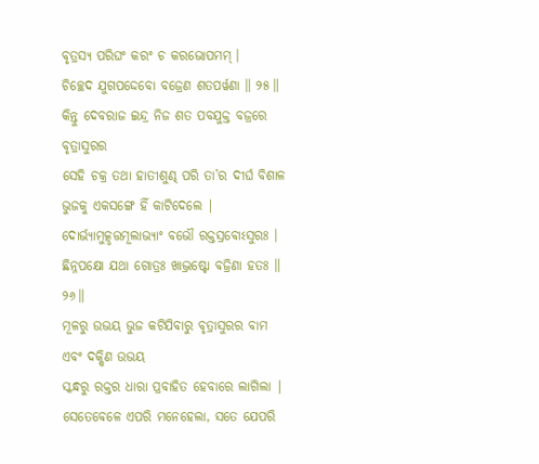ବୃତ୍ରସ୍ୟ ପରିଘଂ କରଂ ଚ କରଭୋପମମ୍ ।
ଚିଚ୍ଛେଦ ଯୁଗପଦ୍ଦେବୋ ବଜ୍ରେଣ ଶତପର୍ୱଣା ॥ ୨୫॥
କିନ୍ତୁ ଦେବରାଜ ଇନ୍ଦ୍ର ନିଜ ଶତ ପବଯୁକ୍ତ ବଜ୍ରରେ ବୃତ୍ରାସୁରର
ସେହି ଚକ୍ର ତଥା ହାତୀଶୁଣ୍ଢ ପରି ତା’ର ଦୀର୍ଘ ବିଶାଳ
ଭୁଜକୁ ଏକସଙ୍ଗେ ହିଁ କାଟିଦେଲେ |
ଦୋର୍ଭ୍ୟାମୁତ୍କୃତ୍ତମୂଲାଭ୍ୟାଂ ବଭୌ ରକ୍ତସ୍ରବୋଽସୁରଃ ।
ଛିନ୍ନପକ୍ଷୋ ଯଥା ଗୋତ୍ରଃ ଖାଦ୍ଭ୍ରଷ୍ଟୋ ବଜ୍ରିଣା ହତଃ ॥ ୨୬॥
ମୂଳରୁ ଉଭୟ ଭୁଜ କଟିଯିବାରୁ ବୃତ୍ରାସୁରର ବାମ ଏବଂ ଦକ୍ଷିଣ ଉଭୟ
ସ୍କନ୍ଧରୁ ରକ୍ତର ଧାରା ପ୍ରବାହିତ ହେବାରେ ଲାଗିଲା | ସେତେବେଳେ ଏପରି ମନେହେଲା, ସତେ ଯେପରି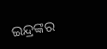ଇନ୍ଦ୍ରଙ୍କର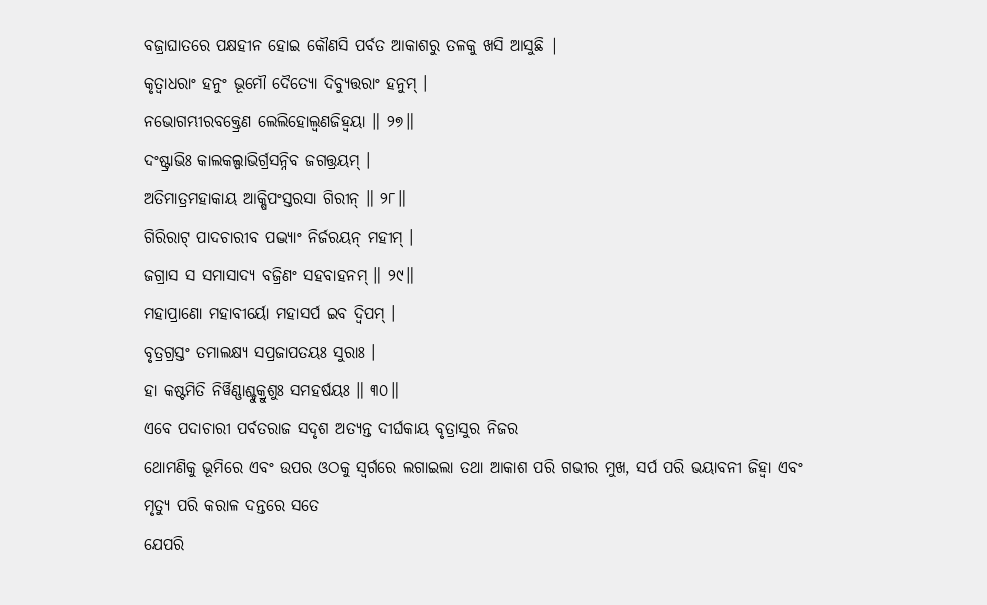ବଜ୍ରାଘାତରେ ପକ୍ଷହୀନ ହୋଇ କୌଣସି ପର୍ବତ ଆକାଶରୁ ତଳକୁ ଖସି ଆସୁଛି |
କୃତ୍ୱାଧରାଂ ହନୁଂ ଭୂମୌ ଦୈତ୍ୟୋ ଦିବ୍ୟୁତ୍ତରାଂ ହନୁମ୍ ।
ନଭୋଗମ୍ଭୀରବକ୍ତ୍ରେଣ ଲେଲିହୋଲ୍ବଣଜିହ୍ୱୟା ॥ ୨୭॥
ଦଂଷ୍ଟ୍ରାଭିଃ କାଲକଲ୍ପାଭିର୍ଗ୍ରସନ୍ନିବ ଜଗତ୍ତ୍ରୟମ୍ ।
ଅତିମାତ୍ରମହାକାୟ ଆକ୍ଷିପଂସ୍ତରସା ଗିରୀନ୍ ॥ ୨୮॥
ଗିରିରାଟ୍ ପାଦଚାରୀବ ପଦ୍ଭ୍ୟାଂ ନିର୍ଜରୟନ୍ ମହୀମ୍ ।
ଜଗ୍ରାସ ସ ସମାସାଦ୍ୟ ବଜ୍ରିଣଂ ସହବାହନମ୍ ॥ ୨୯॥
ମହାପ୍ରାଣୋ ମହାବୀର୍ୟୋ ମହାସର୍ପ ଇବ ଦ୍ୱିପମ୍ ।
ବୃତ୍ରଗ୍ରସ୍ତଂ ତମାଲକ୍ଷ୍ୟ ସପ୍ରଜାପତୟଃ ସୁରାଃ ।
ହା କଷ୍ଟମିତି ନିର୍ୱିଣ୍ଣାଶ୍ଚୁକ୍ରୁଶୁଃ ସମହର୍ଷୟଃ ॥ ୩୦॥
ଏବେ ପଦାଚାରୀ ପର୍ବତରାଜ ସଦୃଶ ଅତ୍ୟନ୍ତ ଦୀର୍ଘକାୟ ବୃତ୍ରାସୁର ନିଜର
ଥୋମଣିକୁ ଭୂମିରେ ଏବଂ ଉପର ଓଠକୁ ସ୍ବର୍ଗରେ ଲଗାଇଲା ତଥା ଆକାଶ ପରି ଗଭୀର ମୁଖ, ସର୍ପ ପରି ଭୟାବନୀ ଜିହ୍ବା ଏବଂ ମୃତ୍ୟୁ ପରି କରାଳ ଦନ୍ତରେ ସତେ
ଯେପରି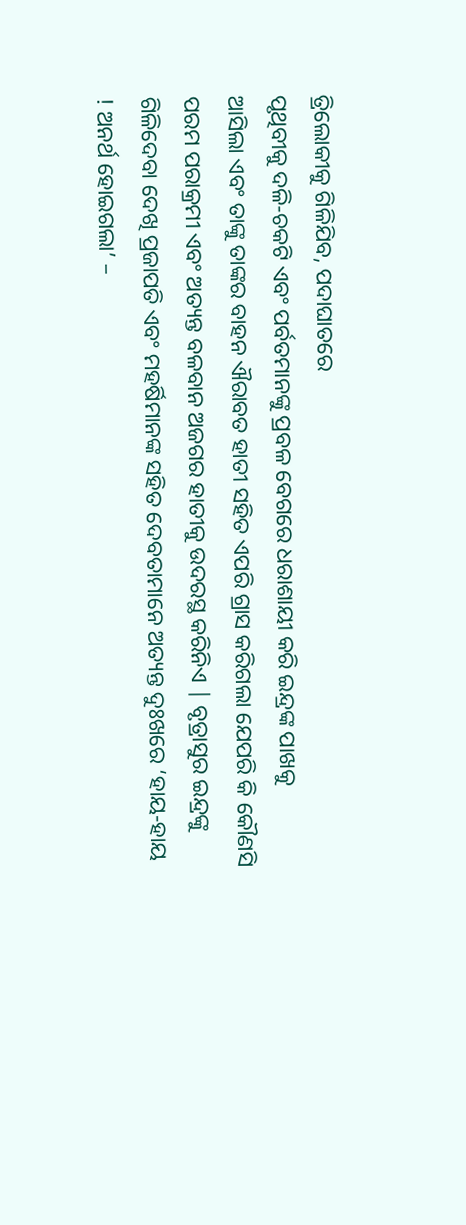ତ୍ରିଲୋକୀକୁ ଗିଳିଯିବ, ପଦାଘାତରେ
ପୃଥିବୀକୁ ଦଳି-ଚକଟି ଏବଂ ପର୍ବତମାନଙ୍କୁ ପ୍ରବଳ ବେଗରେ ଧରାଶାୟୀ କରି ଇନ୍ଦ୍ରଙ୍କ ପାଖକୁ
ଆସିଲା ଏବଂ ତାଙ୍କୁ ତାଙ୍କର ବାହନ ଐରାବତ ହାତୀ ସହିତ ଏପରି ଗ୍ରାସ କରିଗଲା ଯେପରି କି କୌଣସି
ପରମ ପରାକ୍ରମୀ ଏବଂ ଅତ୍ୟନ୍ତ ବଳବାନ ଅଜଗର ହାତୀକୁ ଉଦରସ୍ଥ କରିନିଏ | ବୃତ୍ରାସୁର ଇନ୍ଦ୍ରଙ୍କୁ
ଗିଳିଦେବା ଦେଖି ପ୍ରଜାପତି ଏବଂ ମହର୍ଷିମାନଙ୍କ ସହିତ ଦେବତାମାନେ ଅତ୍ୟନ୍ତ ଦୁଃଖରେ ‘ହାୟ-ହାୟ
! ଅନର୍ଥ ହୋଇଗଲା’ –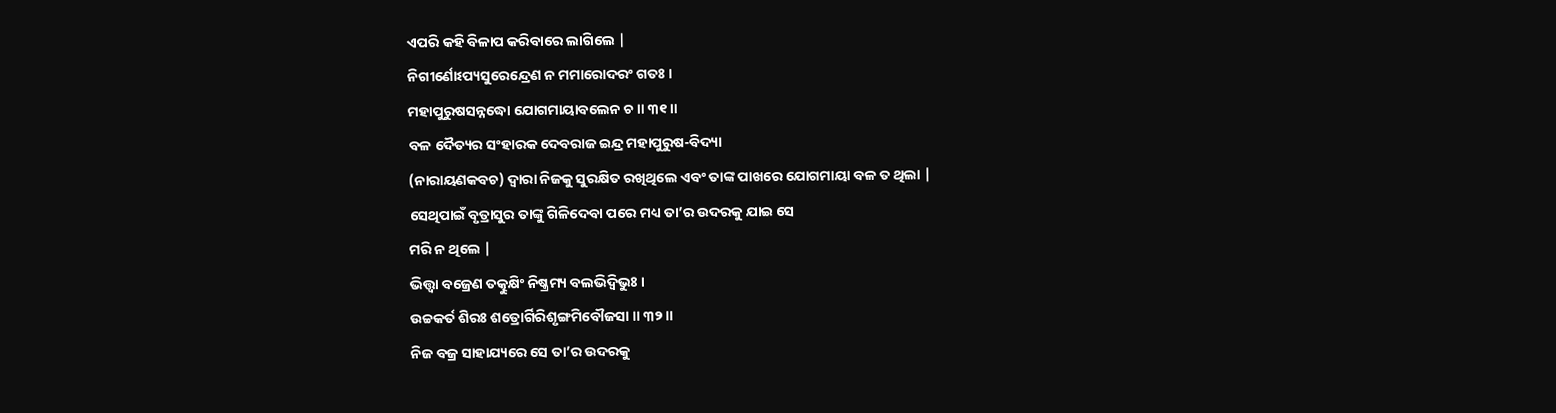ଏପରି କହି ବିଳାପ କରିବାରେ ଲାଗିଲେ |
ନିଗୀର୍ଣୋଽପ୍ୟସୁରେନ୍ଦ୍ରେଣ ନ ମମାରୋଦରଂ ଗତଃ ।
ମହାପୁରୁଷସନ୍ନଦ୍ଧୋ ଯୋଗମାୟାବଲେନ ଚ ॥ ୩୧॥
ବଳ ଦୈତ୍ୟର ସଂହାରକ ଦେବରାଜ ଇନ୍ଦ୍ର ମହାପୁରୁଷ-ବିଦ୍ୟା
(ନାରାୟଣକବଚ) ଦ୍ବାରା ନିଜକୁ ସୁରକ୍ଷିତ ରଖିଥିଲେ ଏବଂ ତାଙ୍କ ପାଖରେ ଯୋଗମାୟା ବଳ ତ ଥିଲା |
ସେଥିପାଇଁ ବୃତ୍ରାସୁର ତାଙ୍କୁ ଗିଳିଦେବା ପରେ ମଧ୍ୟ ତା’ର ଉଦରକୁ ଯାଇ ସେ
ମରି ନ ଥିଲେ |
ଭିତ୍ତ୍ୱା ବଜ୍ରେଣ ତତ୍କୁକ୍ଷିଂ ନିଷ୍କ୍ରମ୍ୟ ବଲଭିଦ୍ୱିଭୁଃ ।
ଉଚ୍ଚକର୍ତ ଶିରଃ ଶତ୍ରୋର୍ଗିରିଶୃଙ୍ଗମିବୌଜସା ॥ ୩୨॥
ନିଜ ବଜ୍ର ସାହାଯ୍ୟରେ ସେ ତା’ର ଉଦରକୁ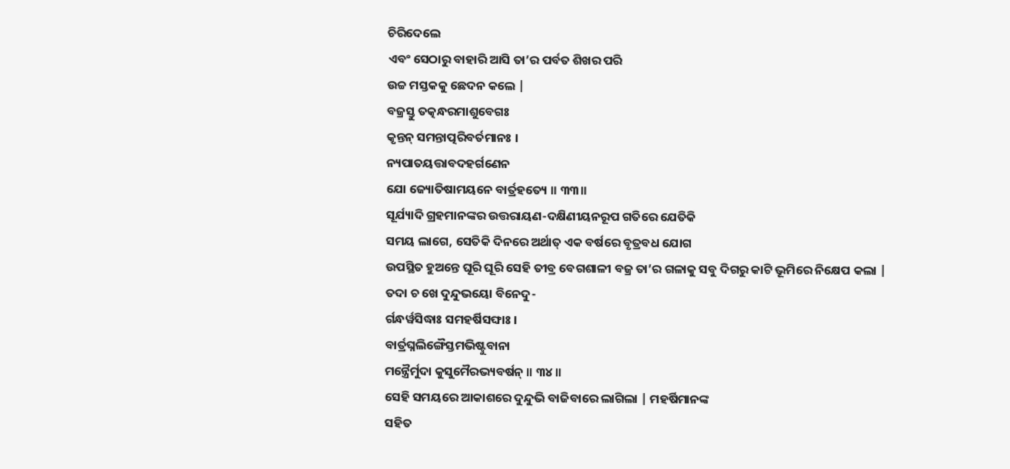ଚିରିଦେଲେ
ଏବଂ ସେଠାରୁ ବାହାରି ଆସି ତା’ର ପର୍ବତ ଶିଖର ପରି
ଉଚ୍ଚ ମସ୍ତକକୁ ଛେଦନ କଲେ |
ବଜ୍ରସ୍ତୁ ତତ୍କନ୍ଧରମାଶୁବେଗଃ
କୃନ୍ତନ୍ ସମନ୍ତାତ୍ପରିବର୍ତମାନଃ ।
ନ୍ୟପାତୟତ୍ତାବଦହର୍ଗଣେନ
ଯୋ ଜ୍ୟୋତିଷାମୟନେ ବାର୍ତ୍ରହତ୍ୟେ ॥ ୩୩॥
ସୂର୍ଯ୍ୟାଦି ଗ୍ରହମାନଙ୍କର ଉତ୍ତରାୟଣ-ଦକ୍ଷିଣୀୟନରୂପ ଗତିରେ ଯେତିକି
ସମୟ ଲାଗେ, ସେତିକି ଦିନରେ ଅର୍ଥାତ୍ ଏକ ବର୍ଷରେ ବୃତ୍ରବଧ ଯୋଗ
ଉପସ୍ଥିତ ହୁଅନ୍ତେ ଘୂରି ଘୂରି ସେହି ତୀବ୍ର ବେଗଶାଳୀ ବଜ୍ର ତା’ର ଗଳାକୁ ସବୁ ଦିଗରୁ କାଟି ଭୂମିରେ ନିକ୍ଷେପ କଲା |
ତଦା ଚ ଖେ ଦୁନ୍ଦୁଭୟୋ ବିନେଦୁ-
ର୍ଗନ୍ଧର୍ୱସିଦ୍ଧାଃ ସମହର୍ଷିସଙ୍ଘାଃ ।
ବାର୍ତ୍ରଘ୍ନଲିଙ୍ଗୈସ୍ତମଭିଷ୍ଟୁବାନା
ମନ୍ତ୍ରୈର୍ମୁଦା କୁସୁମୈରଭ୍ୟବର୍ଷନ୍ ॥ ୩୪॥
ସେହି ସମୟରେ ଆକାଶରେ ଦୁନ୍ଦୁଭି ବାଜିବାରେ ଲାଗିଲା | ମହର୍ଷିମାନଙ୍କ
ସହିତ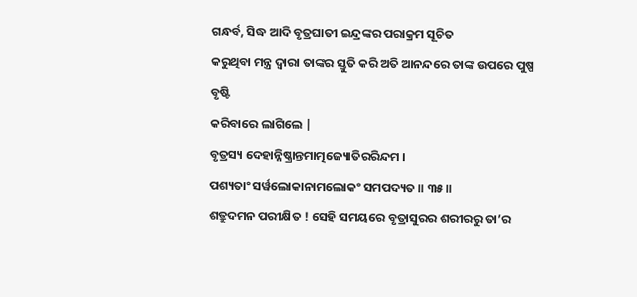ଗନ୍ଧର୍ବ, ସିଦ୍ଧ ଆଦି ବୃତ୍ରଘାତୀ ଇନ୍ଦ୍ରଙ୍କର ପରାକ୍ରମ ସୂଚିତ
କରୁଥିବା ମନ୍ତ୍ର ଦ୍ବାରା ତାଙ୍କର ସ୍ତୁତି କରି ଅତି ଆନନ୍ଦରେ ତାଙ୍କ ଉପରେ ପୁଷ୍ପ ବୃଷ୍ଟି
କରିବାରେ ଲାଗିଲେ |
ବୃତ୍ରସ୍ୟ ଦେହାନ୍ନିଷ୍କ୍ରାନ୍ତମାତ୍ମଜ୍ୟୋତିରରିନ୍ଦମ ।
ପଶ୍ୟତାଂ ସର୍ୱଲୋକାନାମଲୋକଂ ସମପଦ୍ୟତ ॥ ୩୫॥
ଶତ୍ରୁଦମନ ପରୀକ୍ଷିତ ! ସେହି ସମୟରେ ବୃତ୍ରାସୁରର ଶରୀରରୁ ତା’ର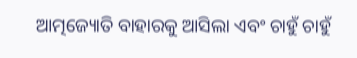ଆତ୍ମଜ୍ୟୋତି ବାହାରକୁ ଆସିଲା ଏବଂ ଚାହୁଁ ଚାହୁଁ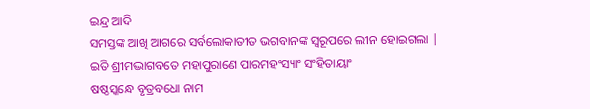ଇନ୍ଦ୍ର ଆଦି
ସମସ୍ତଙ୍କ ଆଖି ଆଗରେ ସର୍ବଲୋକାତୀତ ଭଗବାନଙ୍କ ସ୍ବରୂପରେ ଲୀନ ହୋଇଗଲା |
ଇତି ଶ୍ରୀମଦ୍ଭାଗବତେ ମହାପୁରାଣେ ପାରମହଂସ୍ୟାଂ ସଂହିତାୟାଂ
ଷଷ୍ଠସ୍କନ୍ଧେ ବୃତ୍ରବଧୋ ନାମ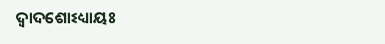ଦ୍ୱାଦଶୋଽଧ୍ୟାୟଃ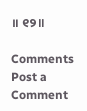॥ ୧୨॥

Comments
Post a Comment